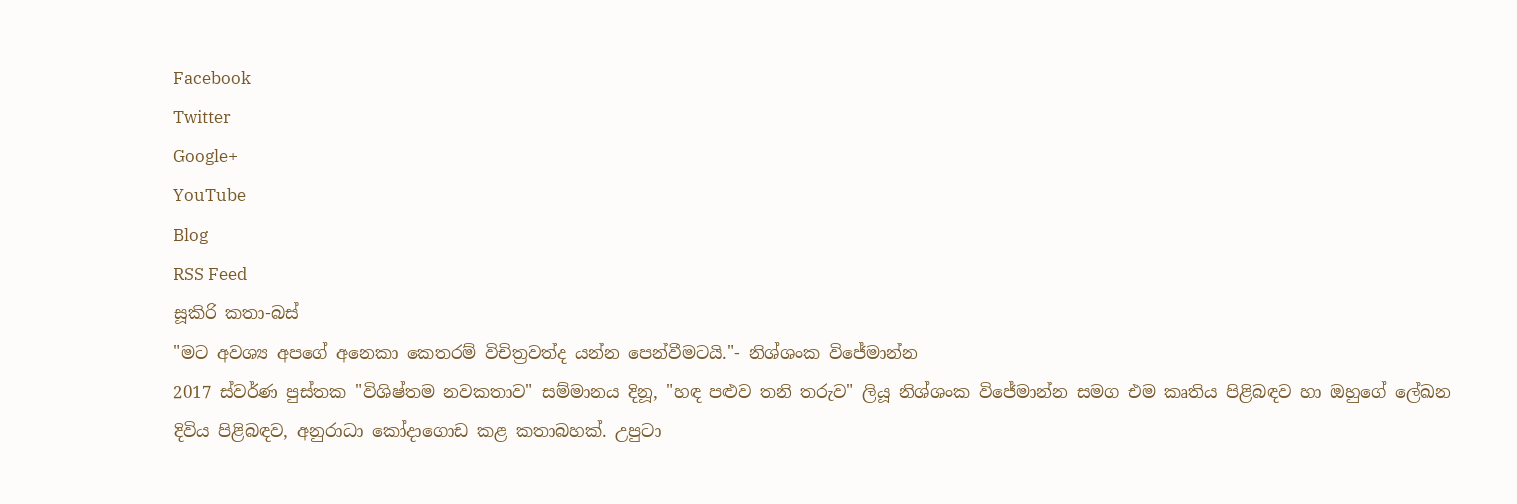Facebook
Twitter
Google+
YouTube
Blog
RSS Feed
සූකිරි කතා-බස්
"මට අවශ්‍ය අපගේ අනෙකා කෙතරම් විචිත්‍රවත්ද යන්න පෙන්වීමටයි."- නිශ්ශංක විජේමාන්න
2017 ස්වර්ණ පුස්තක "විශිෂ්තම නවකතාව" සම්මානය දිනූ, "හඳ පළුව තනි තරුව" ලියූ නිශ්ශංක විජේමාන්න සමග එම කෘතිය පිළිබඳව හා ඔහුගේ ලේඛන දිවිය පිළිබඳව, අනුරාධා කෝදාගොඩ කළ කතාබහක්. උපුටා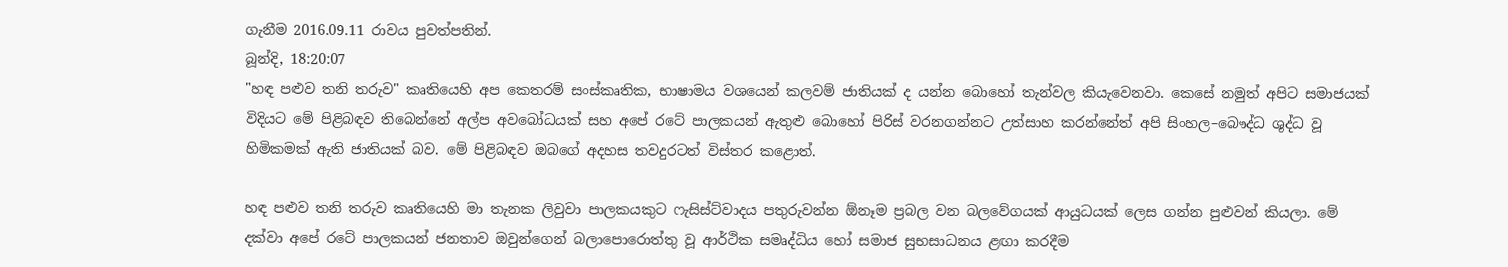ගැනීම 2016.09.11 රාවය පුවත්පතින්.
බූන්දි, 18:20:07
"හඳ පළුව තනි තරුව" කෘතියෙහි අප කෙතරම් සංස්කෘතික, භාෂාමය වශයෙන් කලවම් ජාතියක් ද යන්න බොහෝ තැන්වල කියැවෙනවා. කෙසේ නමුත් අපිට සමාජයක් විදියට මේ පිළිබඳව තිබෙන්නේ අල්ප අවබෝධයක් සහ අපේ රටේ පාලකයන් ඇතුළු බොහෝ පිරිස් වරනගන්නට උත්සාහ කරන්නේත් අපි සිංහල–බෞද්ධ ශුද්ධ වූ හිමිකමක් ඇති ජාතියක් බව. මේ පිළිබඳව ඔබගේ අදහස තවදුරටත් විස්තර කළොත්.

හඳ පළුව තනි තරුව කෘතියෙහි මා තැනක ලිවුවා පාලකයකුට ෆැසිස්ට්වාදය පතුරුවන්න ඕනෑම ප්‍රබල වන බලවේගයක් ආයුධයක් ලෙස ගන්න පුළුවන් කියලා. මේ දක්වා අපේ රටේ පාලකයන් ජනතාව ඔවුන්ගෙන් බලාපොරොත්තු වූ ආර්ථික සමෘද්ධිය හෝ සමාජ සුභසාධනය ළඟා කරදීම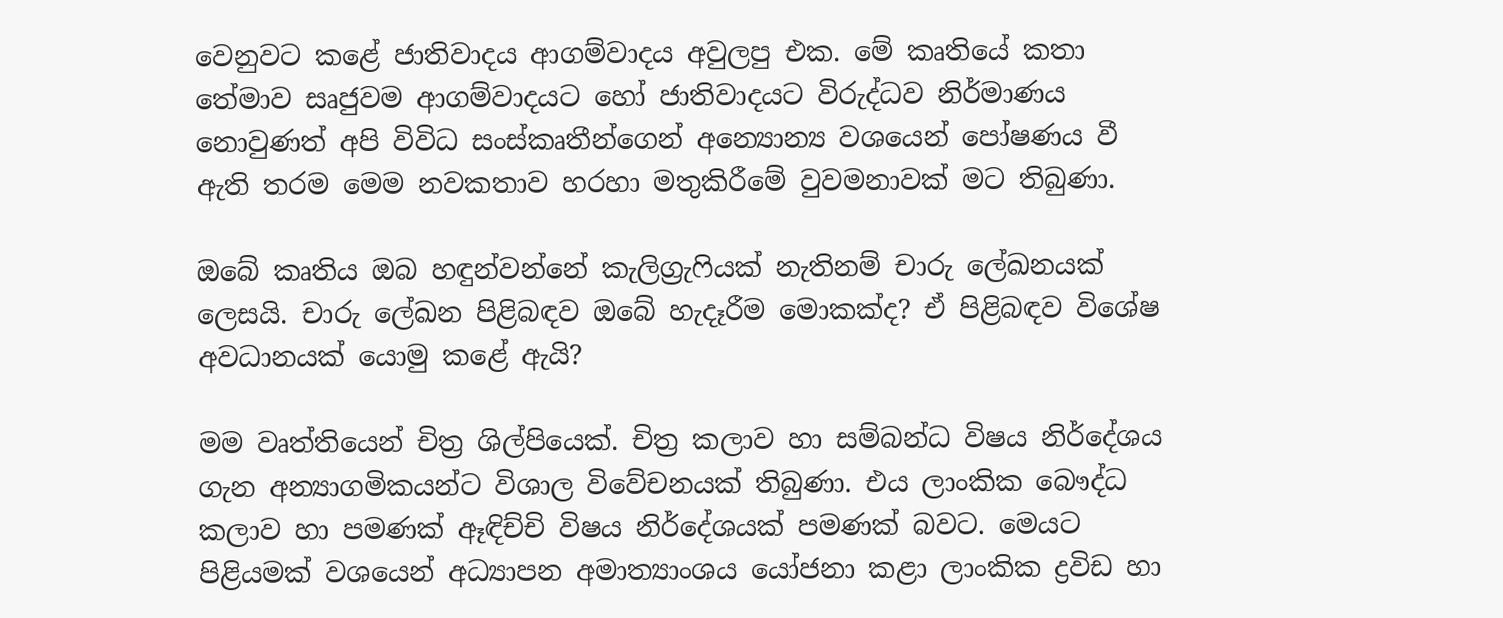වෙනුවට කළේ ජාතිවාදය ආගම්වාදය අවුලපු එක. මේ කෘතියේ කතා තේමාව සෘජුවම ආගම්වාදයට හෝ ජාතිවාදයට විරුද්ධව නිර්මාණය නොවුණත් අපි විවිධ සංස්කෘතීන්ගෙන් අන්‍යොන්‍ය වශයෙන් පෝෂණය වී ඇති තරම මෙම නවකතාව හරහා මතුකිරීමේ වුවමනාවක් මට තිබුණා.

ඔබේ කෘතිය ඔබ හඳුන්වන්නේ කැලිග්‍රැෆියක් නැතිනම් චාරු ලේඛනයක් ලෙසයි. චාරු ලේඛන පිළිබඳව ඔබේ හැදෑරීම මොකක්ද? ඒ පිළිබඳව විශේෂ අවධානයක් යොමු කළේ ඇයි?

මම වෘත්තියෙන් චිත්‍ර ශිල්පියෙක්. චිත්‍ර කලාව හා සම්බන්ධ විෂය නිර්දේශය ගැන අන්‍යාගමිකයන්ට විශාල විවේචනයක් තිබුණා. එය ලාංකික බෞද්ධ කලාව හා පමණක් ඈඳිච්චි විෂය නිර්දේශයක් පමණක් බවට. මෙයට පිළියමක් වශයෙන් අධ්‍යාපන අමාත්‍යාංශය යෝජනා කළා ලාංකික ද්‍රවිඩ හා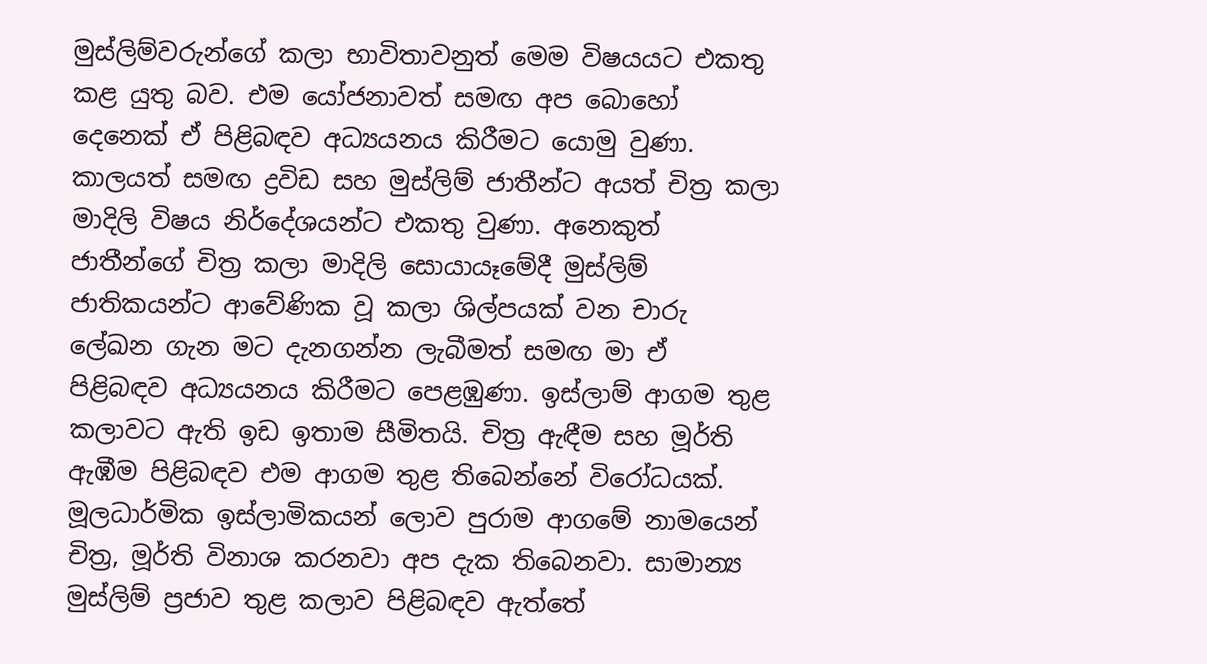මුස්ලිම්වරුන්ගේ කලා භාවිතාවනුත් මෙම විෂයයට එකතු කළ යුතු බව. එම යෝජනාවත් සමඟ අප බොහෝ දෙනෙක් ඒ පිළිබඳව අධ්‍යයනය කිරීමට යොමු වුණා. කාලයත් සමඟ ද්‍රවිඩ සහ මුස්ලිම් ජාතීන්ට අයත් චිත්‍ර කලා මාදිලි විෂය නිර්දේශයන්ට එකතු වුණා. අනෙකුත් ජාතීන්ගේ චිත්‍ර කලා මාදිලි සොයායෑමේදී මුස්ලිම් ජාතිකයන්ට ආවේණික වූ කලා ශිල්පයක් වන චාරු ලේඛන ගැන මට දැනගන්න ලැබීමත් සමඟ මා ඒ පිළිබඳව අධ්‍යයනය කිරීමට පෙළඹුණා. ඉස්ලාම් ආගම තුළ කලාවට ඇති ඉඩ ඉතාම සීමිතයි. චිත්‍ර ඇඳීම සහ මූර්ති ඇඹීම පිළිබඳව එම ආගම තුළ තිබෙන්නේ විරෝධයක්. මූලධාර්මික ඉස්ලාමිකයන් ලොව පුරාම ආගමේ නාමයෙන් චිත්‍ර, මූර්ති විනාශ කරනවා අප දැක තිබෙනවා. සාමාන්‍ය මුස්ලිම් ප්‍රජාව තුළ කලාව පිළිබඳව ඇත්තේ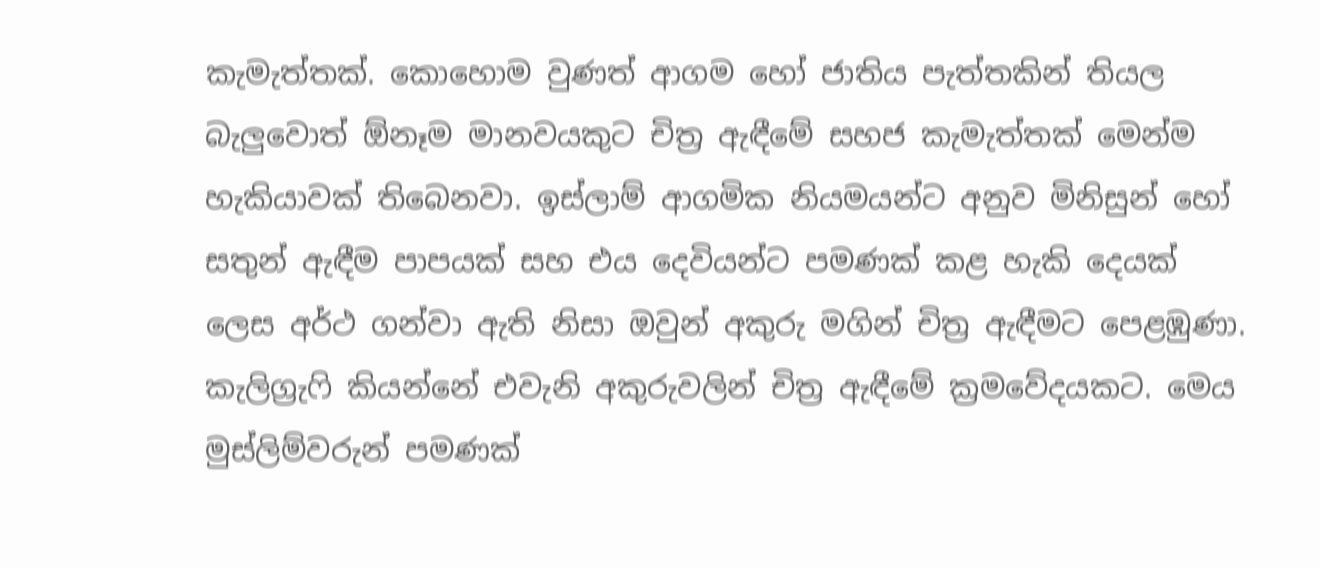කැමැත්තක්. කොහොම වුණත් ආගම හෝ ජාතිය පැත්තකින් තියල බැලුවොත් ඕනෑම මානවයකුට චිත්‍ර ඇඳීමේ සහජ කැමැත්තක් මෙන්ම හැකියාවක් තිබෙනවා. ඉස්ලාම් ආගමික නියමයන්ට අනුව මිනිසුන් හෝ සතුන් ඇඳීම පාපයක් සහ එය දෙවියන්ට පමණක් කළ හැකි දෙයක් ලෙස අර්ථ ගන්වා ඇති නිසා ඔවුන් අකුරු මගින් චිත්‍ර ඇඳීමට පෙළඹුණා. කැලිග්‍රැෆි කියන්නේ එවැනි අකුරුවලින් චිත්‍ර ඇඳීමේ ක්‍රමවේදයකට. මෙය මුස්ලිම්වරුන් පමණක්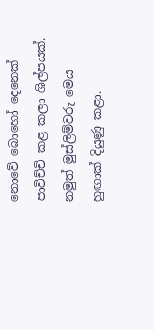නොවේ බොහෝ දෙනෙක් පාවිච්චි කළ කලා ශිල්පයක්. නමුත් මුස්ලිම්වරු මෙය හුඟාක් දියුණු කළා.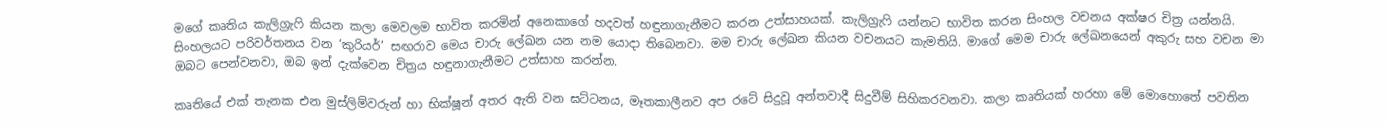මගේ කෘතිය කැලිග්‍රැෆි කියන කලා මෙවලම භාවිත කරමින් අනෙකාගේ හදවත් හඳුනාගැනීමට කරන උත්සාහයක්. කැලිග්‍රැෆි යන්නට භාවිත කරන සිංහල වචනය අක්ෂර චිත්‍ර යන්නයි. සිංහලයට පරිවර්තනය වන ‘කුරියර්’ සඟරාව මෙය චාරු ලේඛන යන නම යොදා තිබෙනවා. මම චාරු ලේඛන කියන වචනයට කැමතියි. මාගේ මෙම චාරු ලේඛනයෙන් අකුරු සහ වචන මා ඔබට පෙන්වනවා, ඔබ ඉන් දැක්වෙන චිත්‍රය හඳුනාගැනීමට උත්සාහ කරන්න.

කෘතියේ එක් තැනක එන මුස්ලිම්වරුන් හා භික්ෂූන් අතර ඇති වන ඝට්ටනය, මෑතකාලීනව අප රටේ සිදුවූ අන්තවාදී සිදුවීම් සිහිකරවනවා. කලා කෘතියක් හරහා මේ මොහොතේ පවතින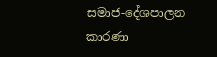සමාජ-දේශපාලන කාරණා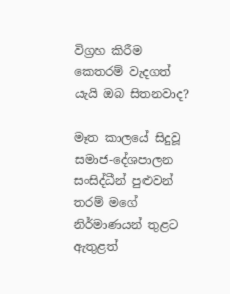විග්‍රහ කිරීම කෙතරම් වැදගත් යැයි ඔබ සිතනවාද?

මෑත කාලයේ සිදුවූ සමාජ-දේශපාලන සංසිද්ධීන් පුළුවන් තරම් මගේ නිර්මාණයන් තුළට ඇතුළත්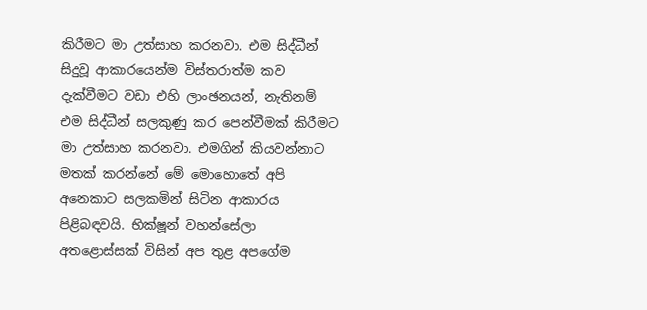කිරීමට මා උත්සාහ කරනවා. එම සිද්ධීන් සිදුවූ ආකාරයෙන්ම විස්තරාත්ම කව දැක්වීමට වඩා එහි ලාංඡනයන්, නැතිනම් එම සිද්ධීන් සලකුණු කර පෙන්වීමක් කිරීමට මා උත්සාහ කරනවා. එමගින් කියවන්නාට මතක් කරන්නේ මේ මොහොතේ අපි අනෙකාට සලකමින් සිටින ආකාරය පිළිබඳවයි. භික්ෂූන් වහන්සේලා අතළොස්සක් විසින් අප තුළ අපගේම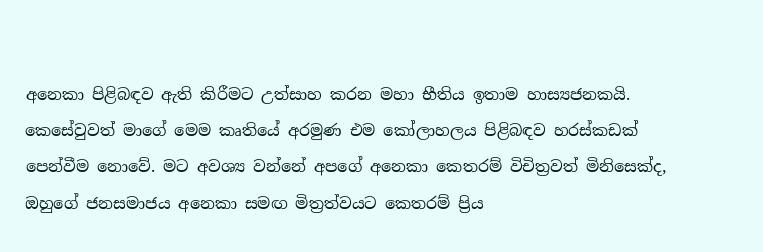අනෙකා පිළිබඳව ඇති කිරීමට උත්සාහ කරන මහා භීතිය ඉතාම හාස්‍යජනකයි. කෙසේවුවත් මාගේ මෙම කෘතියේ අරමුණ එම කෝලාහලය පිළිබඳව හරස්කඩක් පෙන්වීම නොවේ. මට අවශ්‍ය වන්නේ අපගේ අනෙකා කෙතරම් විචිත්‍රවත් මිනිසෙක්ද, ඔහුගේ ජනසමාජය අනෙකා සමඟ මිත්‍රත්වයට කෙතරම් ප්‍රිය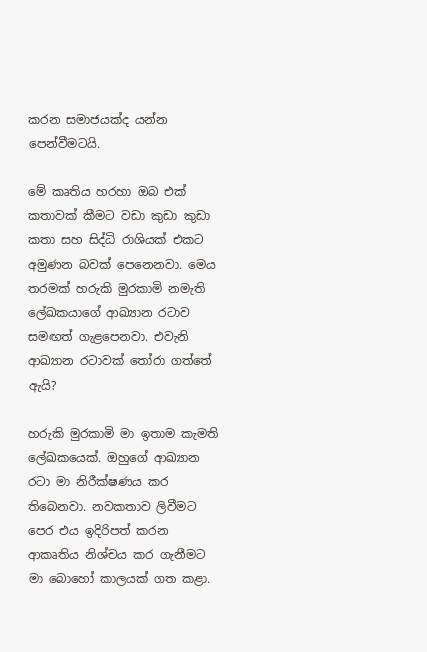කරන සමාජයක්ද යන්න පෙන්වීමටයි.

මේ කෘතිය හරහා ඔබ එක් කතාවක් කීමට වඩා කුඩා කුඩා කතා සහ සිද්ධි රාශියක් එකට අමුණන බවක් පෙනෙනවා. මෙය තරමක් හරුකි මුරකාමි නමැති ලේඛකයාගේ ආඛ්‍යාන රටාව සමඟත් ගැළපෙනවා. එවැනි ආඛ්‍යාන රටාවක් තෝරා ගත්තේ ඇයි?

හරුකි මුරකාමි මා ඉතාම කැමති ලේඛකයෙක්. ඔහුගේ ආඛ්‍යාන රටා මා නිරීක්ෂණය කර තිබෙනවා. නවකතාව ලිවීමට පෙර එය ඉදිරිපත් කරන ආකෘතිය නිශ්චය කර ගැනීමට මා බොහෝ කාලයක් ගත කළා.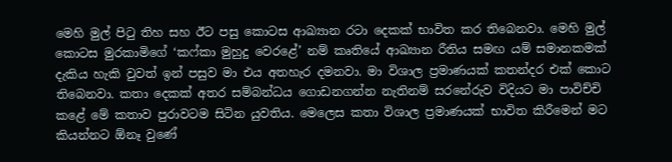මෙහි මුල් පිටු තිහ සහ ඊට පසු කොටස ආඛ්‍යාන රටා දෙකක් භාවිත කර තිබෙනවා. මෙහි මුල් කොටස මුරකාමිගේ ‘කෆ්කා මුහුදු වෙරළේ’ නම් කෘතියේ ආඛ්‍යාන රීතිය සමඟ යම් සමානකමක් දැකිය හැකි වුවත් ඉන් පසුව මා එය අතහැර දමනවා. මා විශාල ප්‍රමාණයක් කතන්දර එක් කොට තිබෙනවා. කතා දෙකක් අතර සම්බන්ධය ගොඩනගන්න නැතිනම් සරනේරුව විදියට මා පාවිච්චි කළේ මේ කතාව පුරාවටම සිටින යුවතිය. මෙලෙස කතා විශාල ප්‍රමාණයක් භාවිත කිරීමෙන් මට කියන්නට ඕනෑ වුණේ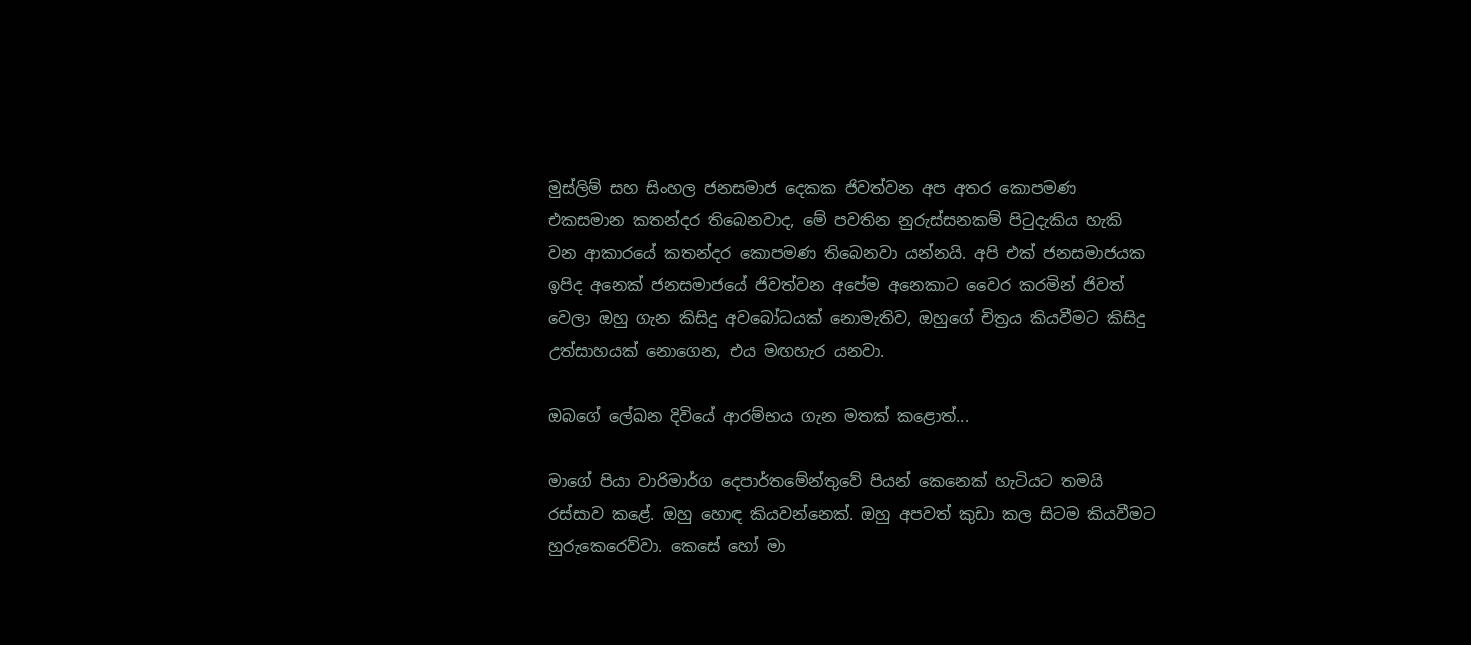මුස්ලිම් සහ සිංහල ජනසමාජ දෙකක ජිවත්වන අප අතර කොපමණ එකසමාන කතන්දර තිබෙනවාද, මේ පවතින නුරුස්සනකම් පිටුදැකිය හැකි වන ආකාරයේ කතන්දර කොපමණ තිබෙනවා යන්නයි. අපි එක් ජනසමාජයක ඉපිද අනෙක් ජනසමාජයේ ජිවත්වන අපේම අනෙකාට වෛර කරමින් ජිවත් වෙලා ඔහු ගැන කිසිදු අවබෝධයක් නොමැතිව, ඔහුගේ චිත්‍රය කියවීමට කිසිදු උත්සාහයක් නොගෙන, එය මඟහැර යනවා.

ඔබගේ ලේඛන දිවියේ ආරම්භය ගැන මතක් කළොත්...

මාගේ පියා වාරිමාර්ග දෙපාර්තමේන්තුවේ පියන් කෙනෙක් හැටියට තමයි රස්සාව කළේ. ඔහු හොඳ කියවන්නෙක්. ඔහු අපවත් කුඩා කල සිටම කියවීමට හුරුකෙරෙව්වා. කෙසේ හෝ මා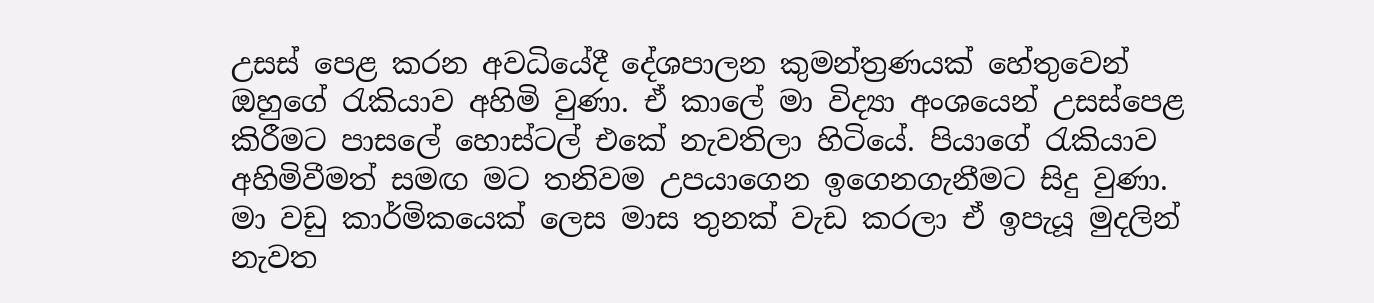උසස් පෙළ කරන අවධියේදී දේශපාලන කුමන්ත්‍රණයක් හේතුවෙන් ඔහුගේ රැකියාව අහිමි වුණා. ඒ කාලේ මා විද්‍යා අංශයෙන් උසස්පෙළ කිරීමට පාසලේ හොස්ටල් එකේ නැවතිලා හිටියේ. පියාගේ රැකියාව අහිමිවීමත් සමඟ මට තනිවම උපයාගෙන ඉගෙනගැනීමට සිදු වුණා. මා වඩු කාර්මිකයෙක් ලෙස මාස තුනක් වැඩ කරලා ඒ ඉපැයූ මුදලින් නැවත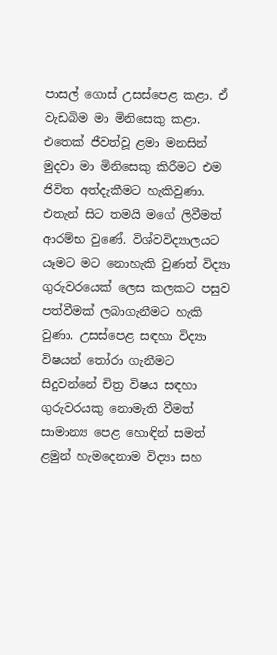පාසල් ගොස් උසස්පෙළ කළා. ඒ වැඩබිම මා මිනිසෙකු කළා. එතෙක් ජීවත්වූ ළමා මනසින් මුදවා මා මිනිසෙකු කිරීමට එම ජිවිත අත්දැකීමට හැකිවුණා. එතැන් සිට තමයි මගේ ලිවීමත් ආරම්භ වුණේ. විශ්වවිද්‍යාලයට යෑමට මට නොහැකි වුණත් විද්‍යා ගුරුවරයෙක් ලෙස කලකට පසුව පත්වීමක් ලබාගැනීමට හැකි වුණා. උසස්පෙළ සඳහා විද්‍යා විෂයන් තෝරා ගැනීමට සිදුවන්නේ චිත්‍ර විෂය සඳහා ගුරුවරයකු නොමැති වීමත් සාමාන්‍ය පෙළ හොඳින් සමත් ළමුන් හැමදෙනාම විද්‍යා සහ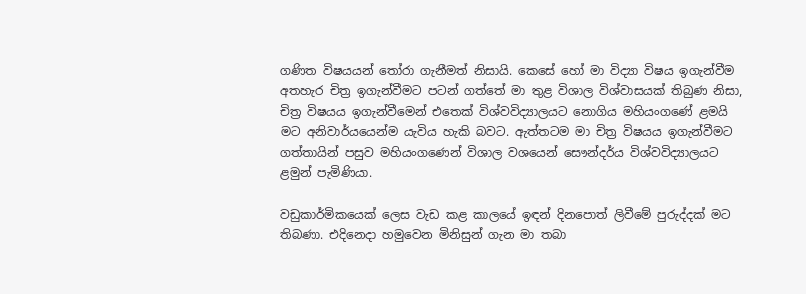ගණිත විෂයයන් තෝරා ගැනීමත් නිසායි. කෙසේ හෝ මා විද්‍යා විෂය ඉගැන්වීම අතහැර චිත්‍ර ඉගැන්වීමට පටන් ගත්තේ මා තුළ විශාල විශ්වාසයක් තිබුණ නිසා, චිත්‍ර විෂයය ඉගැන්වීමෙන් එතෙක් විශ්වවිද්‍යාලයට නොගිය මහියංගණේ ළමයි මට අනිවාර්යයෙන්ම යැවිය හැකි බවට. ඇත්තටම මා චිත්‍ර විෂයය ඉගැන්වීමට ගත්තායින් පසුව මහියංගණෙන් විශාල වශයෙන් සෞන්දර්ය විශ්වවිද්‍යාලයට ළමුන් පැමිණියා.

වඩුකාර්මිකයෙක් ලෙස වැඩ කළ කාලයේ ඉඳන් දිනපොත් ලිවීමේ පුරුද්දක් මට තිබණා. එදිනෙදා හමුවෙන මිනිසුන් ගැන මා තබා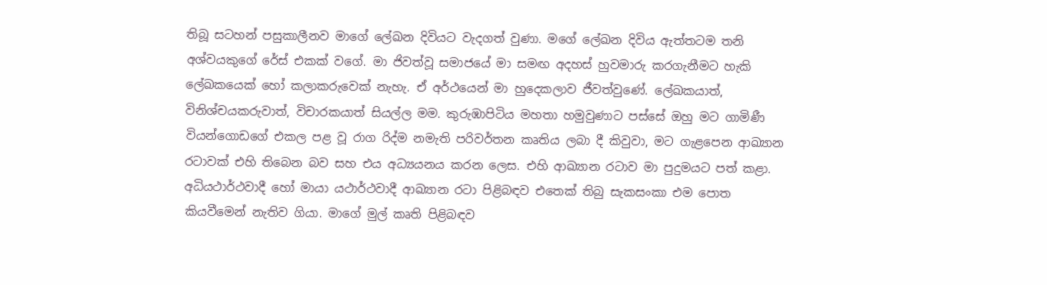තිබූ සටහන් පසුකාලීනව මාගේ ලේඛන දිවියට වැදගත් වුණා. මගේ ලේඛන දිවිය ඇත්තටම තනි අශ්වයකුගේ රේස් එකක් වගේ. මා ජිවත්වූ සමාජයේ මා සමඟ අදහස් හුවමාරු කරගැනීමට හැකි ලේඛකයෙක් හෝ කලාකරුවෙක් නැහැ. ඒ අර්ථයෙන් මා හුදෙකලාව ජීවත්වුණේ. ලේඛකයාත්, විනිශ්චයකරුවාත්, විචාරකයාත් සියල්ල මම. කුරුඹාපිටිය මහතා හමුවුණාට පස්සේ ඔහු මට ගාමිණී වියන්ගොඩගේ එකල පළ වූ රාග රිද්ම නමැති පරිවර්තන කෘතිය ලබා දී කිවුවා, මට ගැළපෙන ආඛ්‍යාන රටාවක් එහි තිබෙන බව සහ එය අධ්‍යයනය කරන ලෙස. එහි ආඛ්‍යාන රටාව මා පුදුමයට පත් කළා. අධියථාර්ථවාදී හෝ මායා යථාර්ථවාදී ආඛ්‍යාන රටා පිළිබඳව එතෙක් තිබු සැකසංකා එම පොත කියවීමෙන් නැතිව ගියා. මාගේ මුල් කෘති පිළිබඳව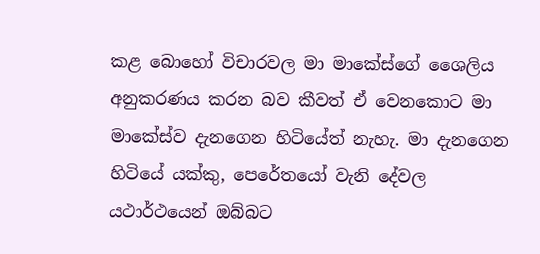කළ බොහෝ විචාරවල මා මාකේස්ගේ ශෛලිය අනුකරණය කරන බව කීවත් ඒ වෙනකොට මා මාකේස්ව දැනගෙන හිටියේත් නැහැ. මා දැනගෙන හිටියේ යක්කු, පෙරේතයෝ වැනි දේවල යථාර්ථයෙන් ඔබ්බට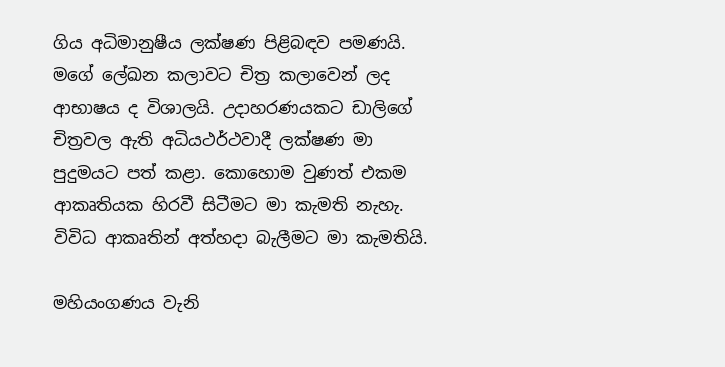ගිය අධිමානුෂීය ලක්ෂණ පිළිබඳව පමණයි. මගේ ලේඛන කලාවට චිත්‍ර කලාවෙන් ලද ආභාෂය ද විශාලයි. උදාහරණයකට ඩාලිගේ චිත්‍රවල ඇති අධියථර්ථවාදී ලක්ෂණ මා පුදුමයට පත් කළා. කොහොම වුණත් එකම ආකෘතියක හිරවී සිටීමට මා කැමති නැහැ. විවිධ ආකෘතින් අත්හදා බැලීමට මා කැමතියි.

මහියංගණය වැනි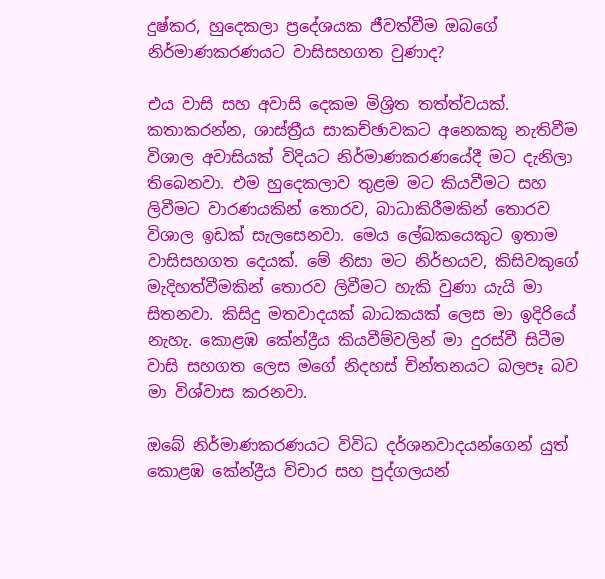දුෂ්කර, හුදෙකලා ප්‍රදේශයක ජීවත්වීම ඔබගේ නිර්මාණකරණයට වාසිසහගත වුණාද?

එය වාසි සහ අවාසි දෙකම මිශ්‍රිත තත්ත්වයක්. කතාකරන්න, ශාස්ත්‍රීය සාකච්ඡාවකට අනෙකකු නැතිවීම විශාල අවාසියක් විදියට නිර්මාණකරණයේදී මට දැනිලා තිබෙනවා. එම හුදෙකලාව තුළම මට කියවීමට සහ ලිවීමට වාරණයකින් තොරව, බාධාකිරීමකින් තොරව විශාල ඉඩක් සැලසෙනවා. මෙය ලේඛකයෙකුට ඉතාම වාසිසහගත දෙයක්. මේ නිසා මට නිර්භයව, කිසිවකුගේ මැදිහත්වීමකින් තොරව ලිවීමට හැකි වුණා යැයි මා සිතනවා. කිසිදු මතවාදයක් බාධකයක් ලෙස මා ඉදිරියේ නැහැ. කොළඹ කේන්ද්‍රීය කියවීම්වලින් මා දුරස්වී සිටීම වාසි සහගත ලෙස මගේ නිදහස් චින්තනයට බලපෑ බව මා විශ්වාස කරනවා.

ඔබේ නිර්මාණකරණයට විවිධ දර්ශනවාදයන්ගෙන් යුත් කොළඹ කේන්ද්‍රීය විචාර සහ පුද්ගලයන්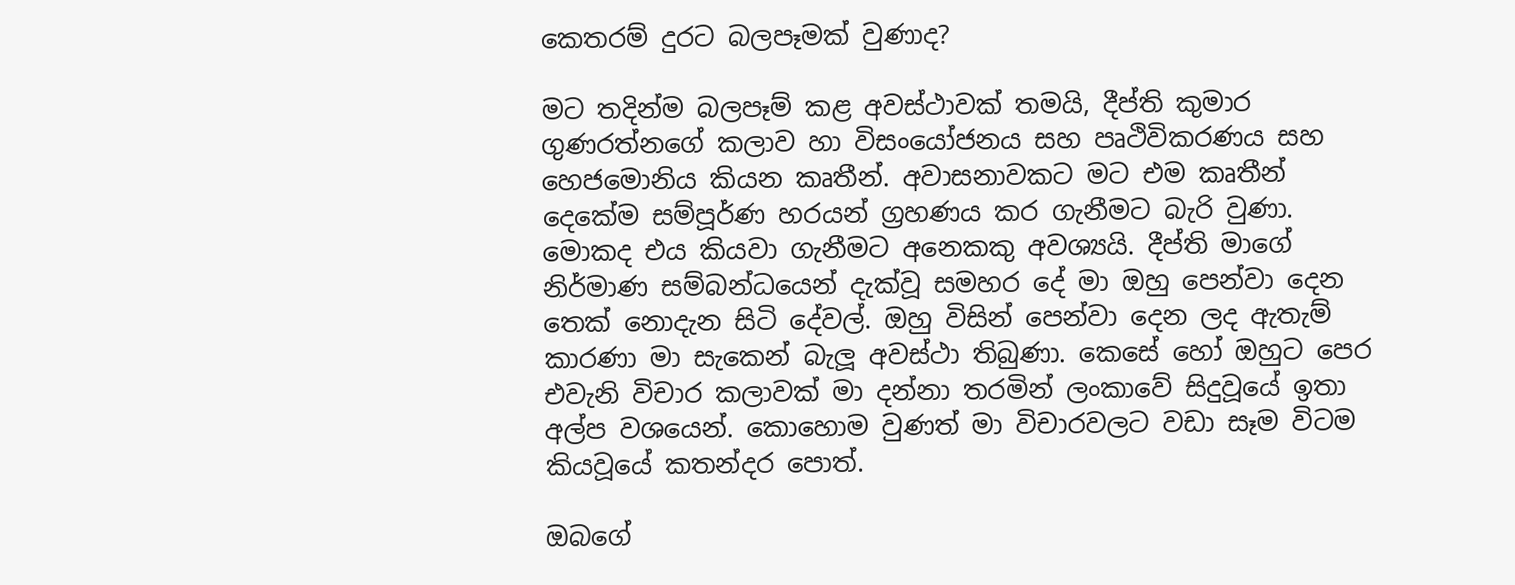කෙතරම් දුරට බලපෑමක් වුණාද?

මට තදින්ම බලපෑම් කළ අවස්ථාවක් තමයි, දීප්ති කුමාර ගුණරත්නගේ කලාව හා විසංයෝජනය සහ පෘථිවිකරණය සහ හෙජමොනිය කියන කෘතීන්. අවාසනාවකට මට එම කෘතීන් දෙකේම සම්පූර්ණ හරයන් ග්‍රහණය කර ගැනීමට බැරි වුණා. මොකද එය කියවා ගැනීමට අනෙකකු අවශ්‍යයි. දීප්ති මාගේ නිර්මාණ සම්බන්ධයෙන් දැක්වූ සමහර දේ මා ඔහු පෙන්වා දෙන තෙක් නොදැන සිටි දේවල්. ඔහු විසින් පෙන්වා දෙන ලද ඇතැම් කාරණා මා සැකෙන් බැලූ අවස්ථා තිබුණා. කෙසේ හෝ ඔහුට පෙර එවැනි විචාර කලාවක් මා දන්නා තරමින් ලංකාවේ සිදුවූයේ ඉතා අල්ප වශයෙන්. කොහොම වුණත් මා විචාරවලට වඩා සෑම විටම කියවූයේ කතන්දර පොත්.

ඔබගේ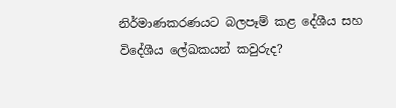නිර්මාණකරණයට බලපෑම් කළ දේශීය සහ විදේශීය ලේඛකයන් කවුරුද?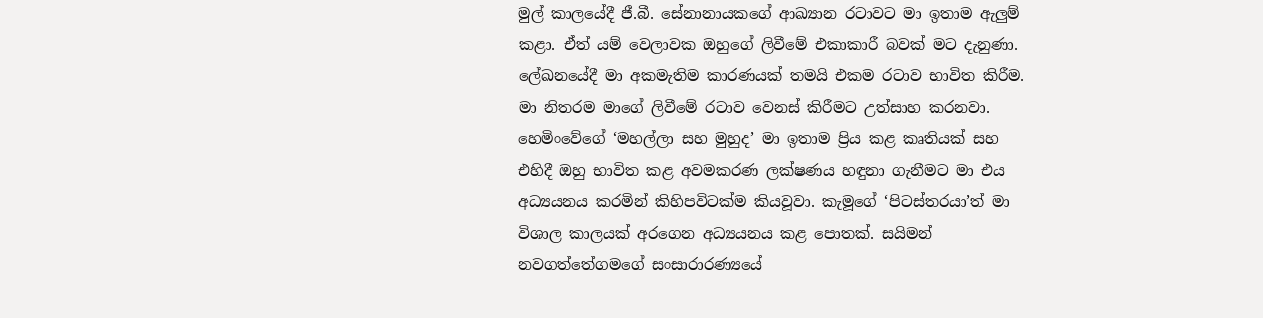මුල් කාලයේදී ජී.බී. සේනානායකගේ ආඛ්‍යාන රටාවට මා ඉතාම ඇලුම් කළා. ඒත් යම් වෙලාවක ඔහුගේ ලිවීමේ එකාකාරී බවක් මට දැනුණා. ලේඛනයේදී මා අකමැතිම කාරණයක් තමයි එකම රටාව භාවිත කිරීම. මා නිතරම මාගේ ලිවීමේ රටාව වෙනස් කිරීමට උත්සාහ කරනවා. හෙමිංවේගේ ‘මහල්ලා සහ මුහුද’ මා ඉතාම ප්‍රිය කළ කෘතියක් සහ එහිදී ඔහු භාවිත කළ අවමකරණ ලක්ෂණය හඳුනා ගැනීමට මා එය අධ්‍යයනය කරමින් කිහිපවිටක්ම කියවූවා. කැමූගේ ‘පිටස්තරයා’ත් මා විශාල කාලයක් අරගෙන අධ්‍යයනය කළ පොතක්. සයිමන් නවගත්තේගමගේ සංසාරාරණ්‍යයේ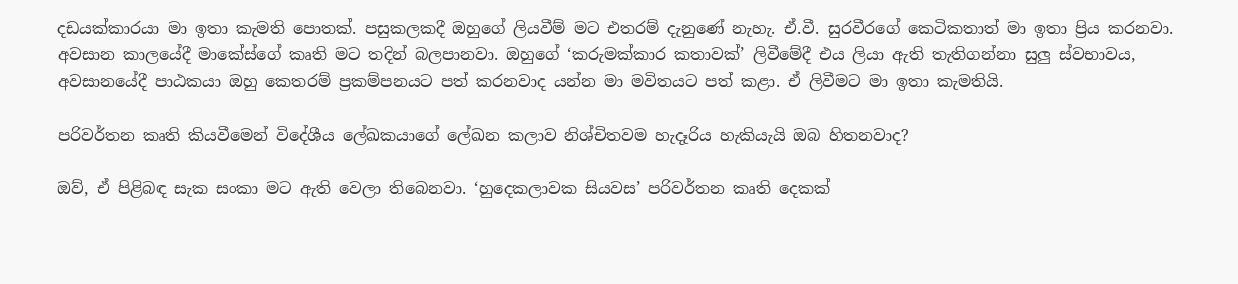දඩයක්කාරයා මා ඉතා කැමති පොතක්. පසුකලකදී ඔහුගේ ලියවීම් මට එතරම් දැනුණේ නැහැ. ඒ.වී. සුරවීරගේ කෙටිකතාත් මා ඉතා ප්‍රිය කරනවා. අවසාන කාලයේදී මාකේස්ගේ කෘති මට තදින් බලපානවා. ඔහුගේ ‘කරුමක්කාර කතාවක්’ ලිවීමේදී එය ලියා ඇති තැතිගන්නා සුලු ස්වභාවය, අවසානයේදී පාඨකයා ඔහු කෙතරම් ප්‍රකම්පනයට පත් කරනවාද යන්න මා මවිතයට පත් කළා. ඒ ලිවීමට මා ඉතා කැමතියි.

පරිවර්තන කෘති කියවීමෙන් විදේශීය ලේඛකයාගේ ලේඛන කලාව නිශ්චිතවම හැදෑරිය හැකියැයි ඔබ හිතනවාද?

ඔව්, ඒ පිළිබඳ සැක සංකා මට ඇති වෙලා තිබෙනවා. ‘හුදෙකලාවක සියවස’ පරිවර්තන කෘති දෙකක්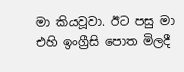මා කියවූවා. ඊට පසු මා එහි ඉංග්‍රීසි පොත මිලදී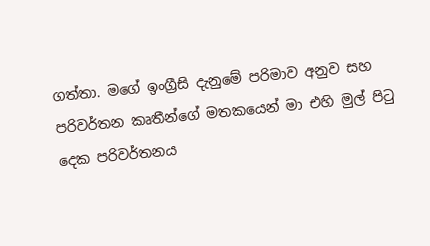ගත්තා. මගේ ඉංග්‍රීසි දැනුමේ පරිමාව අනුව සහ පරිවර්තන කෘතීන්ගේ මතකයෙන් මා එහි මුල් පිටු දෙක පරිවර්තනය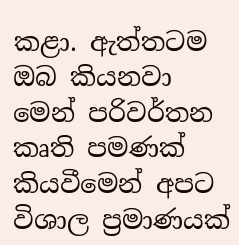කළා. ඇත්තටම ඔබ කියනවා මෙන් පරිවර්තන කෘති පමණක් කියවීමෙන් අපට විශාල ප්‍රමාණයක්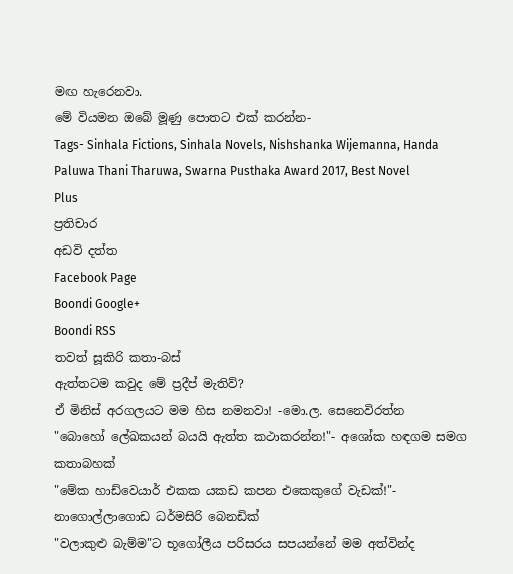මඟ හැරෙනවා.
මේ වියමන ඔබේ මූණු පොතට එක් කරන්න-
Tags- Sinhala Fictions, Sinhala Novels, Nishshanka Wijemanna, Handa Paluwa Thani Tharuwa, Swarna Pusthaka Award 2017, Best Novel
Plus
ප්‍රතිචාර
අඩවි දත්ත
Facebook Page
Boondi Google+
Boondi RSS
තවත් සූකිරි කතා-බස්
ඇත්තටම කවුද මේ ප්‍රදීප් මැතිව්?
ඒ මිනිස් අරගලයට මම හිස නමනවා! -මො.ල. සෙනෙවිරත්න
"බොහෝ ලේඛකයන් බයයි ඇත්ත කථාකරන්න!"- අශෝක හඳගම සමග කතාබහක්
"මේක හාඩ්වෙයාර් එකක යකඩ කපන එකෙකුගේ වැඩක්!"- නාගොල්ලාගොඩ ධර්මසිරි බෙනඩික්
"වලාකුළු බැම්ම"ට භූගෝලීය පරිසරය සපයන්නේ මම අත්වින්ද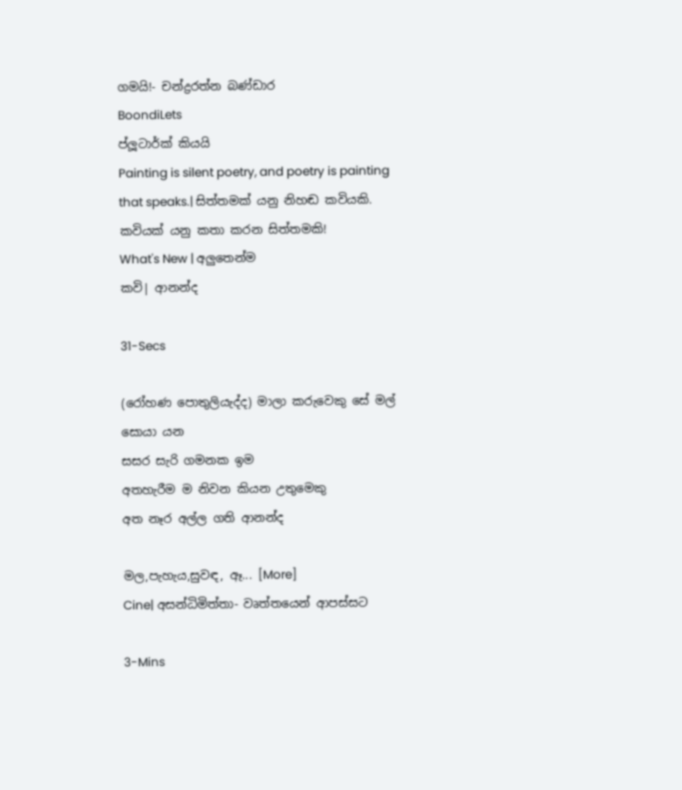ගම‍යි!- චන්ද්‍රරත්න බණ්ඩාර
BoondiLets
ප්ලූටාර්ක් කියයි
Painting is silent poetry, and poetry is painting that speaks.| සිත්තමක් යනු නිහඬ කවියකි. කවියක් යනු කතා කරන සිත්තමකි!
What's New | අලුතෙන්ම
කවි| ආනන්ද

31-Secs

(රෝහණ පොතුලියැද්ද) මාලා කරුවෙකු සේ මල් සොයා යන
සසර සැරි ගමනක ඉම
අතහැරීම ම නිවන කියන උතුමෙකු
අත නෑර අල්ල ගති ආනන්ද

මල,පැහැය,සුවඳ, ඈ... [More]
Cine| අසන්ධිමිත්තා- වෘත්තයෙන් ආපස්සට

3-Mins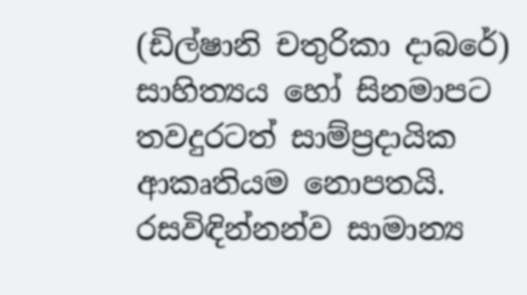(ඩිල්ෂානි චතුරිකා දාබරේ) සාහිත්‍යය හෝ සිනමාපට තවදුරටත් සාම්ප්‍රදායික ආකෘතියම නොපතයි. රසවිඳින්නන්ව සාමාන්‍ය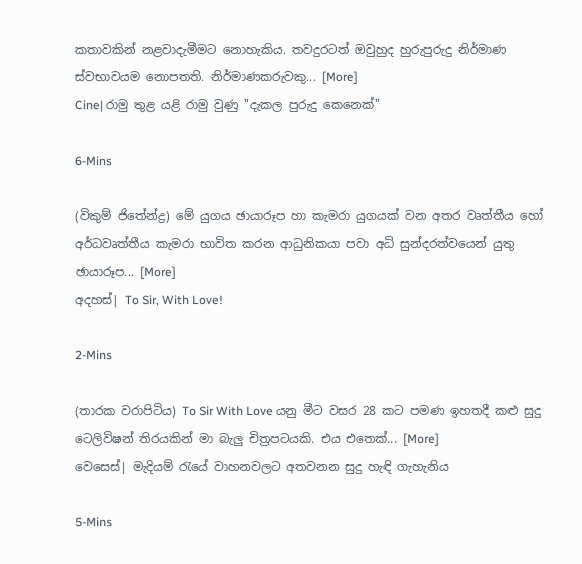කතාවකින් නළවාදැමීමට නොහැකිය. තවදුරටත් ඔවුහුද හුරුපුරුදු නිර්මාණ ස්වභාවයම නොපතති. නිර්මාණකරුවකු... [More]
Cine| රාමු තුළ යළි රාමු වුණු "දැකල පුරුදු කෙනෙක්"

6-Mins

(විකුම් ජිතේන්ද්‍ර) මේ යුගය ඡායාරූප හා කැමරා යුගයක් වන අතර වෘත්තීය හෝ අර්ධවෘත්තීය කැමරා භාවිත කරන ආධුනිකයා පවා අධි සුන්දරත්වයෙන් යුතු ඡායාරූප... [More]
අදහස්| To Sir, With Love!

2-Mins

(තාරක වරාපිටිය) To Sir With Love යනු මීට වසර 28 කට පමණ ඉහතදී කළු සුදු ටෙලිවිෂන් තිරයකින් මා බැලු චිත්‍රපටයකි. එය එතෙක්... [More]
වෙසෙස්| මැදියම් රැයේ වාහනවලට අතවනන සුදු හැඳි ගැහැනිය

5-Mins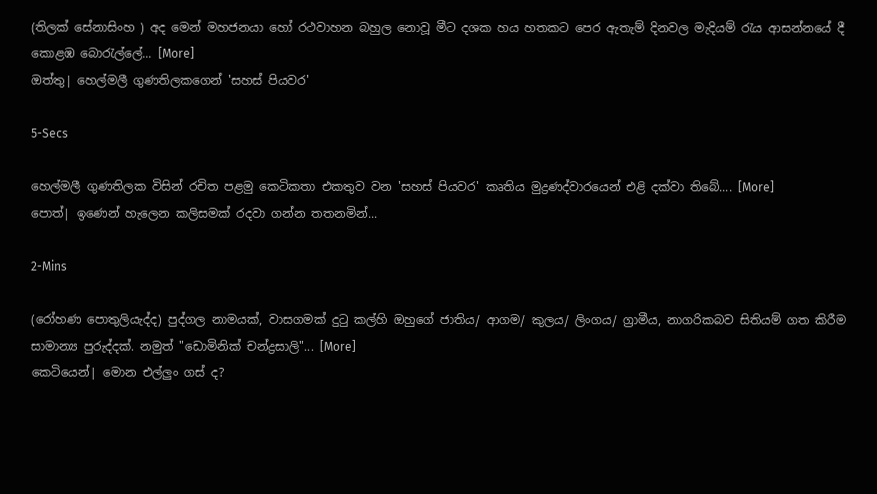(තිලක් සේනාසිංහ ) අද මෙන් මහජනයා හෝ රථවාහන බහුල නොවූ මීට දශක හය හතකට පෙර ඇතැම් දිනවල මැදියම් රැය ආසන්නයේ දී කොළඹ බොරැල්ලේ... [More]
ඔත්තු| හෙල්මලී ගුණතිලකගෙන් 'සහස් පියවර'

5-Secs

හෙල්මලී ගුණතිලක විසින් රචිත පළමු කෙටිකතා එකතුව වන 'සහස් පියවර' කෘතිය මුද්‍රණද්වාරයෙන් එළි දක්වා තිබේ.... [More]
පොත්| ඉණෙන් හැලෙන කලිසමක් රදවා ගන්න තතනමින්...

2-Mins

(රෝහණ පොතුලියැද්ද) පුද්ගල නාමයක්, වාසගමක් දුටු කල්හි ඔහුගේ ජාතිය/ ආගම/ කුලය/ ලිංගය/ ග්‍රාමීය, නාගරිකබව සිතියම් ගත කිරීම සාමාන්‍ය පුරුද්දක්. නමුත් "ඩොමිනික් චන්ද්‍රසාලි"... [More]
කෙටියෙන්| මොන එල්ලුං ගස් ද?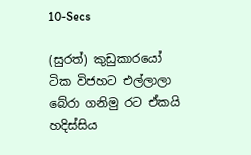10-Secs

(සුරත්) කුඩුකාරයෝ ටික විජහට එල්ලාලා
බේරා ගනිමු රට ඒකයි හදිස්සිය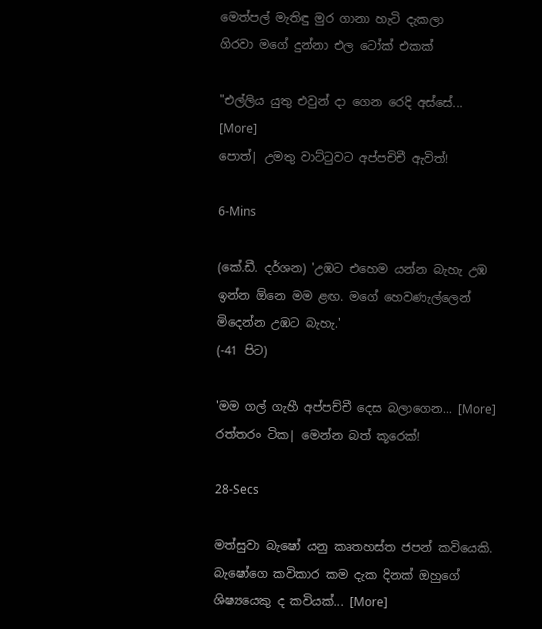මෙත්පල් මැතිඳු මුර ගානා හැටි දැකලා
ගිරවා මගේ දුන්නා එල ටෝක් එකක්

"එල්ලිය යුතු එවුන් දා ගෙන රෙදි අස්සේ... [More]
පොත්| උමතු වාට්ටුවට අප්පචිචී ඇවිත්!

6-Mins

(කේ.ඩී. දර්ශන) 'උඹට එහෙම යන්න බැහැ උඹ ඉන්න ඕනෙ මම ළඟ. මගේ හෙවණැල්ලෙන් මිදෙන්න උඹට බැහැ.'
(-41 පිට)

'මම ගල් ගැහී අප්පච්චී දෙස බලාගෙන... [More]
රත්තරං ටික| මෙන්න බත් කූරෙක්!

28-Secs

මත්සුවා බැෂෝ යනු කෘතහස්ත ජපන් කවියෙකි. බැෂෝගෙ කවිකාර කම දැක දිනක් ඔහුගේ ශිෂ්‍යයෙකු ද කවියක්... [More]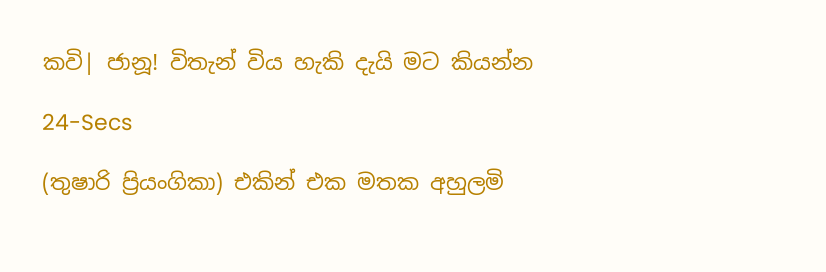කවි| ජානූ! විතැන් විය හැකි දැයි මට කියන්න

24-Secs

(තුෂාරි ප්‍රියංගිකා) එකින් එක මතක අහුලමි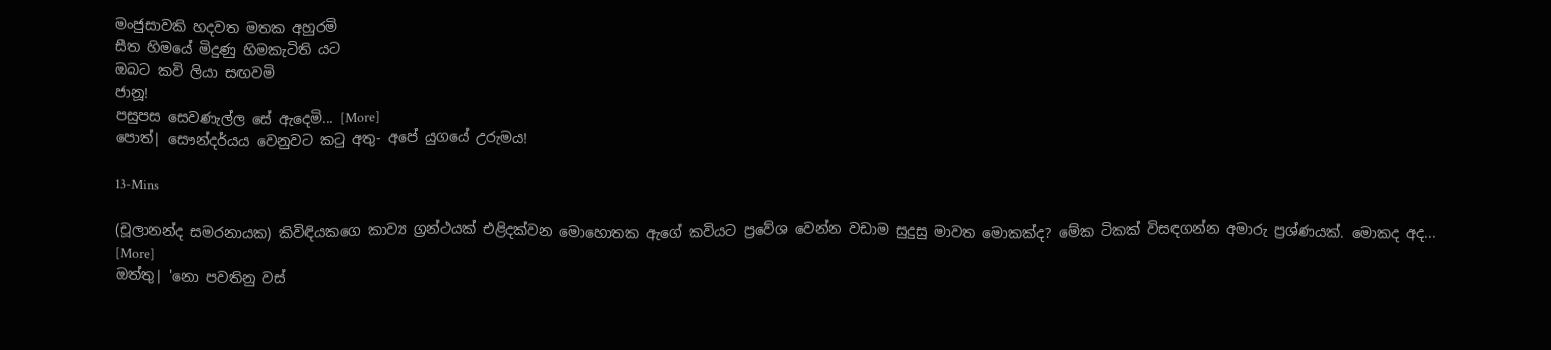මංජුසාවකි හදවත මතක අහුරමි
සීත හිමයේ මිදුණු හිමකැටිති යට
ඔබට කවි ලියා සඟවමි
ජානූ!
පසුපස සෙවණැල්ල සේ ඇදෙමි... [More]
පොත්| සෞන්දර්යය වෙනුවට කටු අතු- අපේ යුගයේ උරුමය!

13-Mins

(චූලානන්ද සමරනායක) කිවිඳියකගෙ කාව්‍ය ග්‍රන්ථයක් එළිදක්වන මොහොතක ඇගේ කවියට ප්‍රවේශ වෙන්න වඩාම සුදුසු මාවත මොකක්ද? මේක ටිකක් විසඳගන්න අමාරු ප්‍රශ්ණයක්. මොකද අද... [More]
ඔත්තු| 'නො පවතිනු වස්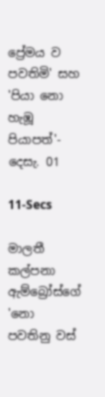ප්‍රේමය ව පවතිමි' සහ 'පියා නො හැඹූ පියාපත්'- දෙසැ. 01

11-Secs

මාලතී කල්පනා ඇම්බ්‍රෝස්ගේ 'නො පවතිනු වස්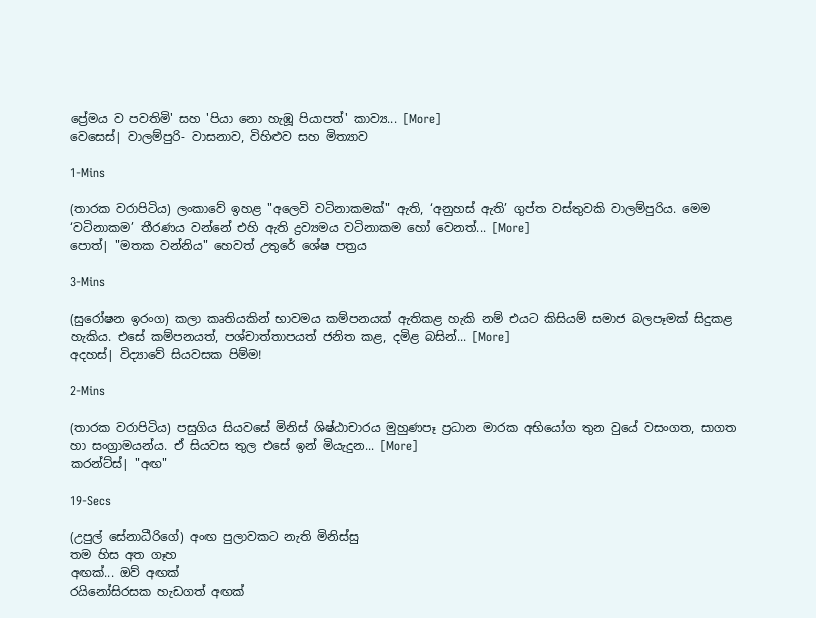ප්‍රේමය ව පවතිමි' සහ 'පියා නො හැඹූ පියාපත්' කාව්‍ය... [More]
වෙසෙස්| වාලම්පුරි- වාසනාව, විහිළුව සහ මිත්‍යාව

1-Mins

(තාරක වරාපිටිය) ලංකාවේ ඉහළ "අලෙවි වටිනාකමක්" ඇති, ‘අනුහස් ඇති’ ගුප්ත වස්තුවකි වාලම්පුරිය. මෙම ‘වටිනාකම’ තීරණය වන්නේ එහි ඇති ද්‍රව්‍යමය වටිනාකම හෝ වෙනත්... [More]
පොත්| "මතක වන්නිය" හෙවත් උතුරේ ශේෂ පත්‍රය

3-Mins

(සුරෝෂන ඉරංග) කලා කෘතියකින් භාවමය කම්පනයක් ඇතිකළ හැකි නම් එයට කිසියම් සමාජ බලපෑමක් සිදුකළ හැකිය. එසේ කම්පනයත්, පශ්චාත්තාපයත් ජනිත කළ, දමිළ බසින්... [More]
අදහස්| විද්‍යාවේ සියවසක පිම්ම!

2-Mins

(තාරක වරාපිටිය) පසුගිය සියවසේ මිනිස් ශිෂ්ඨාචාරය මුහුණපෑ ප්‍රධාන මාරක අභියෝග තුන වුයේ වසංගත, සාගත හා සංග්‍රාමයන්ය. ඒ සියවස තුල එසේ ඉන් මියැදුන... [More]
කරන්ට්ස්| "අඟ"

19-Secs

(උපුල් සේනාධීරිගේ) අංඟ පුලාවකට නැති මිනිස්සු
තම හිස අත ගෑහ
අඟක්... ඔව් අඟක්
රයිනෝසිරසක හැඩගත් අඟක්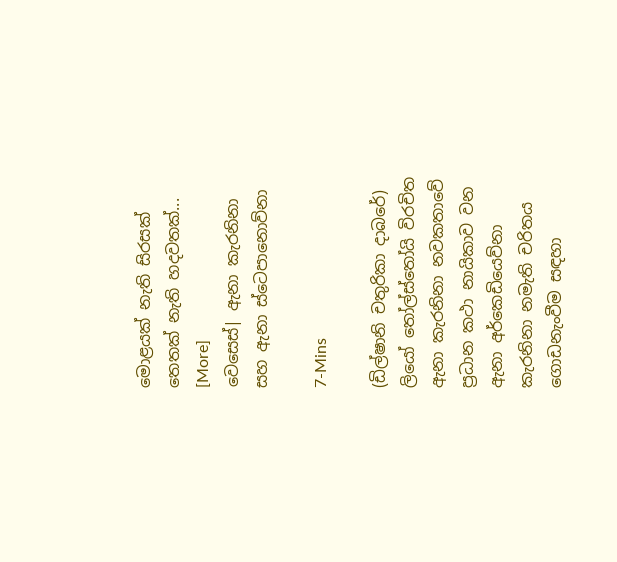මොළයක් නැති සිරසක්
තෙතක් නැති හදවතක්... [More]
වෙසෙස්| ඇනා කැරනිනා සහ ඇනා ස්ටෙපානොව්නා

7-Mins

(ඩිල්ෂානි චතුරිකා දාබරේ) ලියෝ තෝල්ස්තෝයි විරචිත ඇනා කැරනිනා නවකතාවේ ප්‍රධාන කථා නායිකාව වන ඇනා අර්කෙඩියෙව්නා කැරනිනා නමැති චරිතය ගොඩනැංවීම සඳහා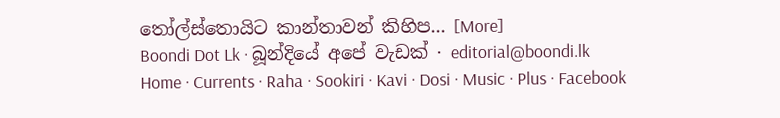තෝල්ස්තොයිට කාන්තාවන් කිහිප... [More]
Boondi Dot Lk · බූන්දියේ අපේ වැඩක් · editorial@boondi.lk
Home · Currents · Raha · Sookiri · Kavi · Dosi · Music · Plus · Facebook